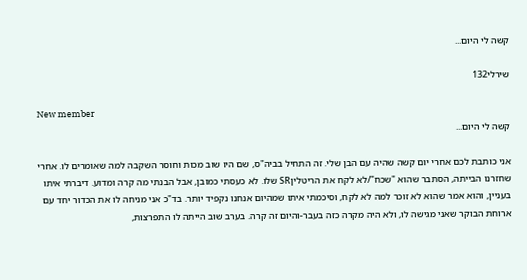קשה לי היום...

שירלי132

New member
קשה לי היום...

אני כותבת לכם אחרי יום קשה שהיה עם הבן שלי. זה התחיל בביה"ס, שם היו שוב מכות וחוסר השקבה למה שאומרים לו. אחרי שחזרנו הבייתה, הסתבר שהוא "שכח"/לא לקח את הריטליןSR שלו. לא כעסתי כמובן, אבל הבנתי מה קרה ומדוע. דיברתי איתו בעניין, והוא אמר שהוא לא זוכר למה לא לקח, וסיכמתי איתו שמהיום אנחנו נקפיד יותר. בד"כ אני מניחה לו את הכדור יחד עם ארוחת הבוקר שאני מגישה לו, ולא היה מקרה כזה בעבר-והיום זה קרה. בערב שוב הייתה לו התפרצות,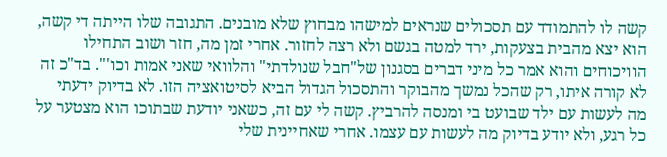קשה לו להתמודד עם תסכולים שנראים למישהו מבחוץ שלא מובנים. התגובה שלו הייתה די קשה, הוא יצא מהבית בצעקות, ירד למטה בגשם ולא רצה לחזור. אחרי זמן מה, חזר ושוב התחילו הוויכוחים והוא אמר כל מיני דברים בסגנון של"חבל שנולדתי" והלוואי שאני אמות וכו'". בד"כ זה לא קורה איתו, רק שהכל נמשך מהבוקר והתסכול הגדול הביא לסיטואציה הזו. לא בדיוק ידעתי מה לעשות עם ילד שבועט בי ומנסה להרביץ. קשה לי עם זה, כשאני יודעת שבתוכו הוא מצטער על כל רגע, ולא יודע בדיוק מה לעשות עם עצמו. אחרי שאחיינית שלי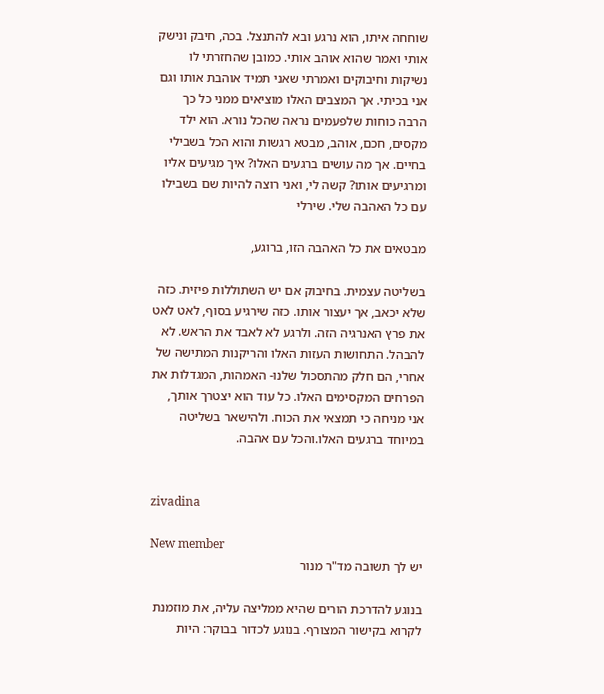שוחחה איתו, הוא נרגע ובא להתנצל. בכה, חיבק ונישק אותי ואמר שהוא אוהב אותי. כמובן שהחזרתי לו נשיקות וחיבוקים ואמרתי שאני תמיד אוהבת אותו וגם אני בכיתי. אך המצבים האלו מוציאים ממני כל כך הרבה כוחות שלפעמים נראה שהכל נורא. הוא ילד מקסים, חכם, אוהב, מבטא רגשות והוא הכל בשבילי בחיים. אך מה עושים ברגעים האלו? איך מגיעים אליו ומרגיעים אותו? קשה לי, ואני רוצה להיות שם בשבילו עם כל האהבה שלי. שירלי

מבטאים את כל האהבה הזו, ברוגע,

בשליטה עצמית. בחיבוק אם יש השתוללות פיזית. כזה שלא יכאב, אך יעצור אותו. כזה שירגיע בסוף, לאט לאט את פרץ האנרגיה הזה. ולרגע לא לאבד את הראש. לא להבהל. התחושות העזות האלו והריקנות המתישה של אחרי, הם חלק מהתסכול שלנו- האמהות, המגדלות את הפרחים המקסימים האלו. כל עוד הוא יצטרך אותך, אני מניחה כי תמצאי את הכוח. ולהישאר בשליטה במיוחד ברגעים האלו.והכל עם אהבה.


zivadina

New member
יש לך תשובה מד"ר מנור

בנוגע להדרכת הורים שהיא ממליצה עליה, את מוזמנת לקרוא בקישור המצורף. בנוגע לכדור בבוקר: היות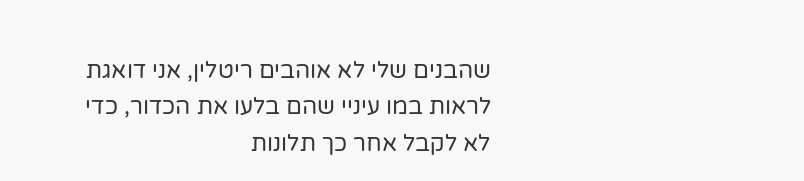שהבנים שלי לא אוהבים ריטלין, אני דואגת לראות במו עיניי שהם בלעו את הכדור, כדי לא לקבל אחר כך תלונות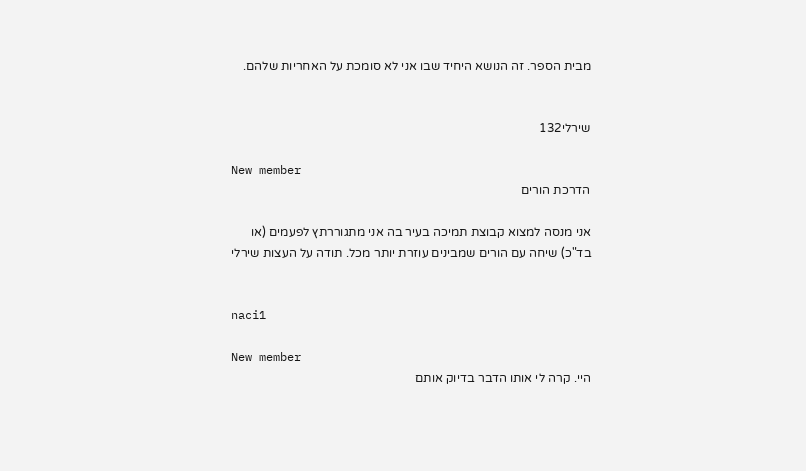מבית הספר. זה הנושא היחיד שבו אני לא סומכת על האחריות שלהם.


שירלי132

New member
הדרכת הורים

אני מנסה למצוא קבוצת תמיכה בעיר בה אני מתגוררתץ לפעמים (או בד"כ) שיחה עם הורים שמבינים עוזרת יותר מכל. תודה על העצות שירלי


naci1

New member
היי. קרה לי אותו הדבר בדיוק אותם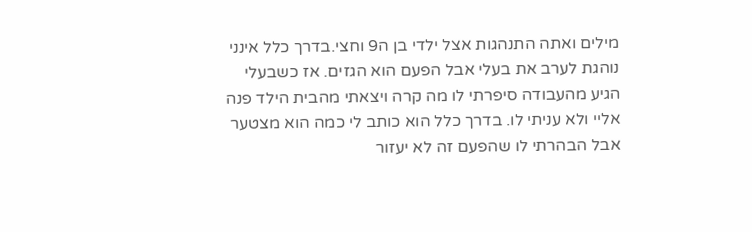מילים ואתה התנהגות אצל ילדי בן ה9 וחצי.בדרך כלל אינני נוהגת לערב את בעלי אבל הפעם הוא הגזים. אז כשבעלי הגיע מהעבודה סיפרתי לו מה קרה ויצאתי מהבית הילד פנה אליי ולא עניתי לו. בדרך כלל הוא כותב לי כמה הוא מצטער אבל הבהרתי לו שהפעם זה לא יעזור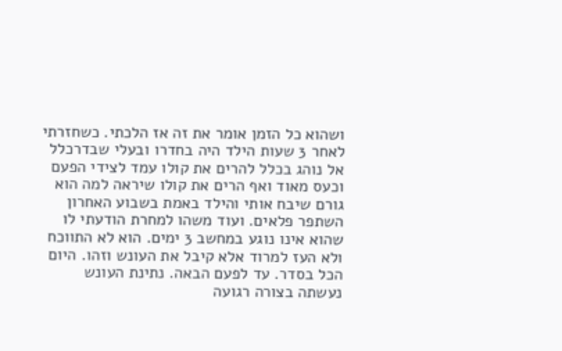ושהוא כל הזמן אומר את זה אז הלכתי. כשחזרתי לאחר 3 שעות הילד היה בחדרו ובעלי שבדרכלל אל נוהג בכלל להרים את קולו עמד לצידי הפעם וכעס מאוד ואף הרים את קולו שיראה למה הוא גורם שיבח אותי והילד באמת בשבוע האחרון השתפר פלאים. ועוד משהו למחרת הודעתי לו שהוא אינו נוגע במחשב 3 ימים. הוא לא התווכח ולא העז למרוד אלא קיבל את העונש וזהו. היום הכל בסדר. עד לפעם הבאה. נתינת העונש נעשתה בצורה רגועה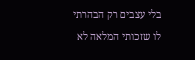בלי עצבים רק הבהרתי לו שזכותי המלאה לא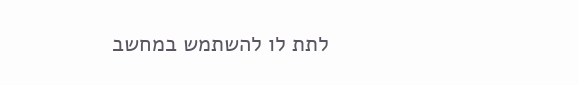לתת לו להשתמש במחשב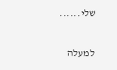שלי......

למעלה